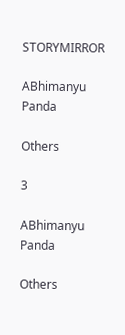STORYMIRROR

ABhimanyu Panda

Others

3

ABhimanyu Panda

Others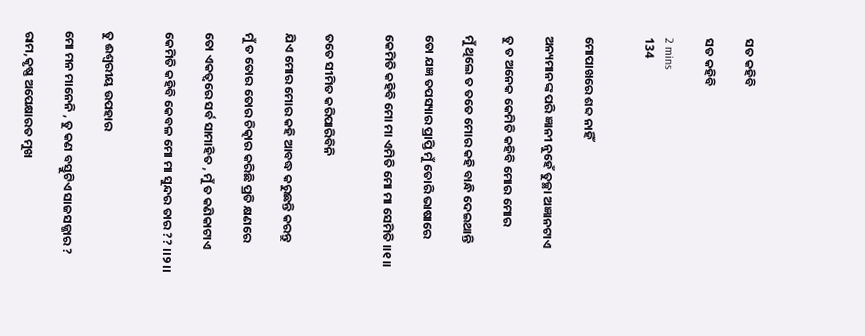ସତ କହିବି

ସତ କହିବି

2 mins
134


ମୋପାଖରେ ଶବ୍ଦ ନାହିଁ

ଅନ୍ୟମାନଙ୍କ ପରି ଜ୍ଞାନୀ ନୁହେଁ ତୁଚ୍ଛା ଅଜ୍ଞାନଟାଏ

ତୁ ତ ଅନେକ କେମିତି କହିବି ମୋର ମୋର

ମୁଁ ଥିଲେ ତ ତତେ ମୋର କହି ବାନ୍ଧି ଦେଇଥାନ୍ତି

ତୋ ଯଜ୍ଞ ତପସ୍ୟାର ପ୍ରାପ୍ତି ମୁଁ ତୋରି ଭାଷାରେ

କେମିତି କହିବି ମୋ ମା ଏମିତି ମୋ ମା ସେମିତି ।।୧।।


ତତେ ସୀମିତ କରିପାରିବିନି

ଯିଏ ମୋର ମୋର କହି ଆବଦ୍ଧ କରୁଛନ୍ତି କରନ୍ତୁ

ମୁଁ ତ ତୋର ତୋର ଚିତ୍କାର କରିଛି ପ୍ରତି କ୍ଷଣରେ

ତୋ ଏକତ୍ଵରେ ସର୍ବ ସାମାହିତ , ମୁଁ ତ କଣିକାଟାଏ

କେମିତି କହିବି କେବଳ ମୋ ମା ସୁନ୍ଦର ତାର ?? ।।୨।।


ତୁ ଈଶ୍ୱରୀୟ ଉପହାର

ମୋ ମନ ମାନେନି , ତୁ କଣ ବସ୍ତୁଟିଏ ସାଜସଜ୍ଜାର ?

ରାମ,କୃଷ୍ଣ ଅପେକ୍ଷାରତ ମୁଖ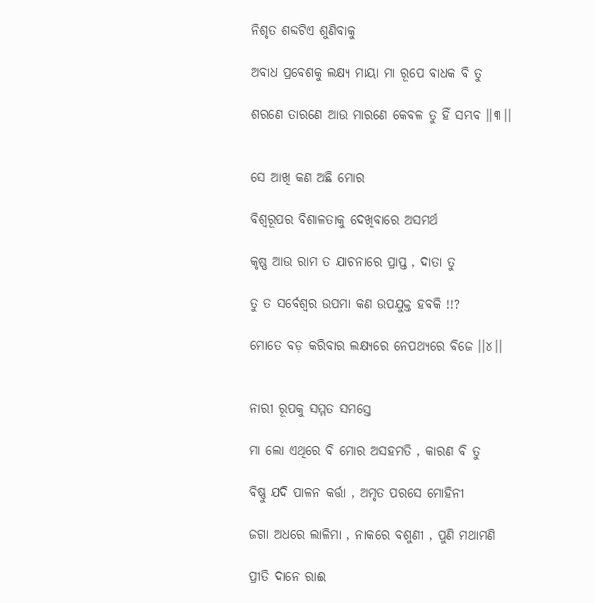ନିଶୃତ ଶବ୍ଦଟିଏ ଶୁଣିବାକୁ

ଅବାଧ ପ୍ରବେଶକୁ ଲକ୍ଷ୍ୟ ମାୟା ମା ରୂପେ ବାଧକ ବି ତୁ

ଶରଣେ ତାରଣେ ଆଉ ମାରଣେ କେବଳ ତୁ ହିଁ ସମ୍ଭବ ।।୩।।


ସେ ଆଖି କଣ ଅଛି ମୋର

ବିଶ୍ଵରୂପର ବିଶାଳତାକୁ ଦେଖିବାରେ ଅସମର୍ଥ

କୃଷ୍ଣ ଆଉ ରାମ ତ ଯାଚନାରେ ପ୍ରାପ୍ତ , ଦାତା ତୁ

ତୁ ତ ସର୍ବେଶ୍ୱର ଉପମା କଣ ଉପଯୁକ୍ତ ହବକି !!?

ମୋତେ ବଡ଼ କରିବାର ଲକ୍ଷ୍ୟରେ ନେପଥ୍ୟରେ ବିଜେ ।।୪।।


ନାରୀ ରୂପକୁ ସମ୍ମତ ସମସ୍ତେ

ମା ଲୋ ଏଥିରେ ବି ମୋର ଅସହମତି , କାରଣ ବି ତୁ

ବିଷ୍ଣୁ ଯଦି ପାଳନ କର୍ତ୍ତା , ଅମୃତ ପରସେ ମୋହିନୀ

ଜଗା ଅଧରେ ଲାଳିମା , ନାକରେ ବଶୁଣୀ , ପୁଣି ମଥାମଣି

ପ୍ରୀତି ଦାନେ ରାଈ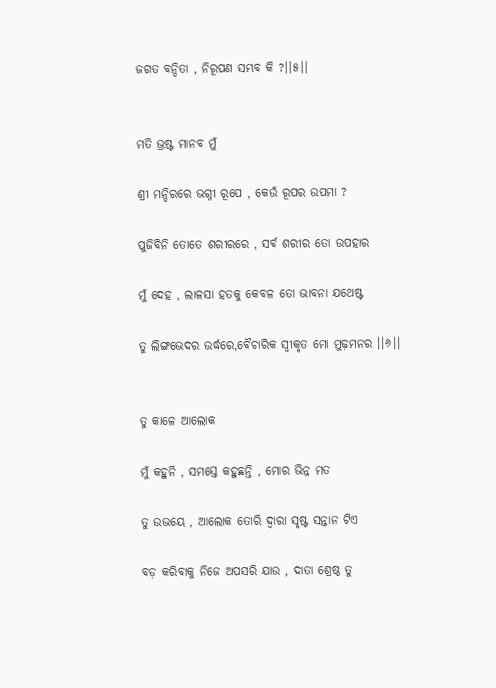ଜଗତ ବନ୍ଦିତା , ନିରୂପଣ ସମ୍ଭବ କି ?।।୫।।


ମତି ଭ୍ରଷ୍ଟ ମାନବ ମୁଁ

ଶ୍ରୀ ମନ୍ଦିରରେ ଭଗ୍ନୀ ରୂପେ , କେଉଁ ରୂପର ଉପମା ?

ପୁଜିବିନି ତୋତେ ଶରୀରରେ , ସର୍ବ ଶରୀର ତୋ ଉପହାର

ମୁଁ ଦେହ , ଲାଳସା ହତକୁ କେବଳ ତୋ ଭାବନା ଯଥେଷ୍ଟ

ତୁ ଲିଙ୍ଗଭେଦର ଉର୍ଦ୍ଧରେ,ବୈଚାରିକ ସ୍ବୀକୃତ ମୋ ମୁଢ଼ମନର ।।୬।।


ତୁ କାଳେ ଆଲୋକ

ମୁଁ କହୁନି , ସମସ୍ତେ କହୁଛନ୍ତି , ମୋର ଭିନ୍ନ ମତ

ତୁ ଉଭୟେ , ଆଲୋକ ତୋରି ଦ୍ୱାରା ସୃଷ୍ଟ ସନ୍ତାନ ଟିଏ

ବଡ଼ କରିବାକୁ ନିଜେ ଅପସରି ଯାଉ , ଦାତା ଶ୍ରେଷ୍ଠ ତୁ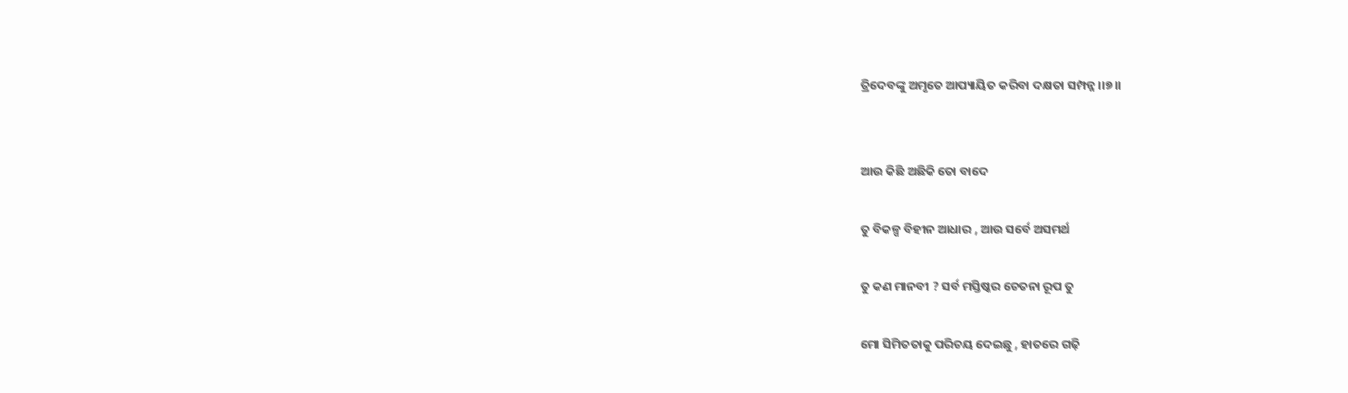ତ୍ରିଦେବଙ୍କୁ ଅମୃତେ ଆପ୍ୟାୟିତ କରିବା ଦକ୍ଷତା ସମ୍ପନ୍ନ ।।୭।।


ଆଉ କିଛି ଅଛିକି ତୋ ବାଦେ

ତୁ ବିକଳ୍ପ ବିହୀନ ଆଧାର , ଆଉ ସର୍ବେ ଅସମର୍ଥ

ତୁ କଣ ମାନବୀ ? ସର୍ବ ମସ୍ତିଷ୍କର ଚେତନା ରୂପ ତୁ

ମୋ ସିମିତତାକୁ ପରିଚୟ ଦେଇଛୁ , ହାତରେ ଗଢ଼ି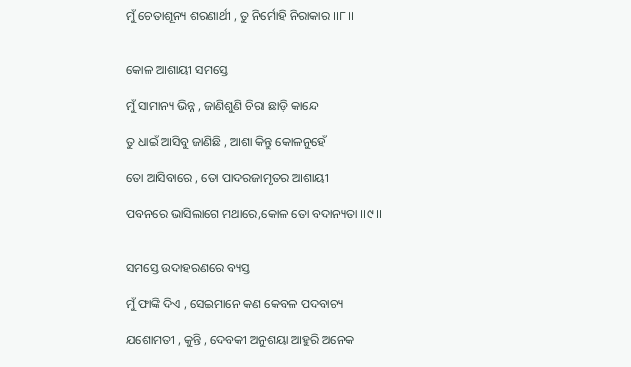ମୁଁ ଚେତାଶୂନ୍ୟ ଶରଣାର୍ଥୀ , ତୁ ନିର୍ମୋହି ନିରାକାର ।।୮।।


କୋଳ ଆଶାୟୀ ସମସ୍ତେ

ମୁଁ ସାମାନ୍ୟ ଭିନ୍ନ , ଜାଣିଶୁଣି ଚିରା ଛାଡ଼ି କାନ୍ଦେ

ତୁ ଧାଇଁ ଆସିବୁ ଜାଣିଛି , ଆଶା କିନ୍ତୁ କୋଳନୁହେଁ

ତୋ ଆସିବାରେ , ତୋ ପାଦରଜାମୃତର ଆଶାୟୀ

ପବନରେ ଭାସିଲାଗେ ମଥାରେ,କୋଳ ତୋ ବଦାନ୍ୟତା ।।୯।।


ସମସ୍ତେ ଉଦାହରଣରେ ବ୍ୟସ୍ତ

ମୁଁ ଫାଙ୍କି ଦିଏ , ସେଇମାନେ କଣ କେବଳ ପଦବାଚ୍ୟ

ଯଶୋମତୀ , କୁନ୍ତି , ଦେବକୀ ଅନୁଶୟା ଆହୁରି ଅନେକ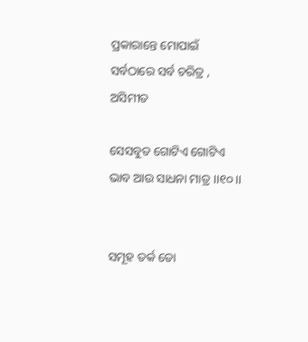ପ୍ରକାରାନ୍ତେ ମୋପାଇଁ ସର୍ବଠାରେ ସର୍ବ ଚରିତ୍ର , ଅସିମୀତ

ସେସବୁତ ଗୋଟିଏ ଗୋଟିଏ ଭାବ ଆଉ ସାଧନା ମାତ୍ର ।।୧୦।।


ସମୂହ ତର୍କ ତୋ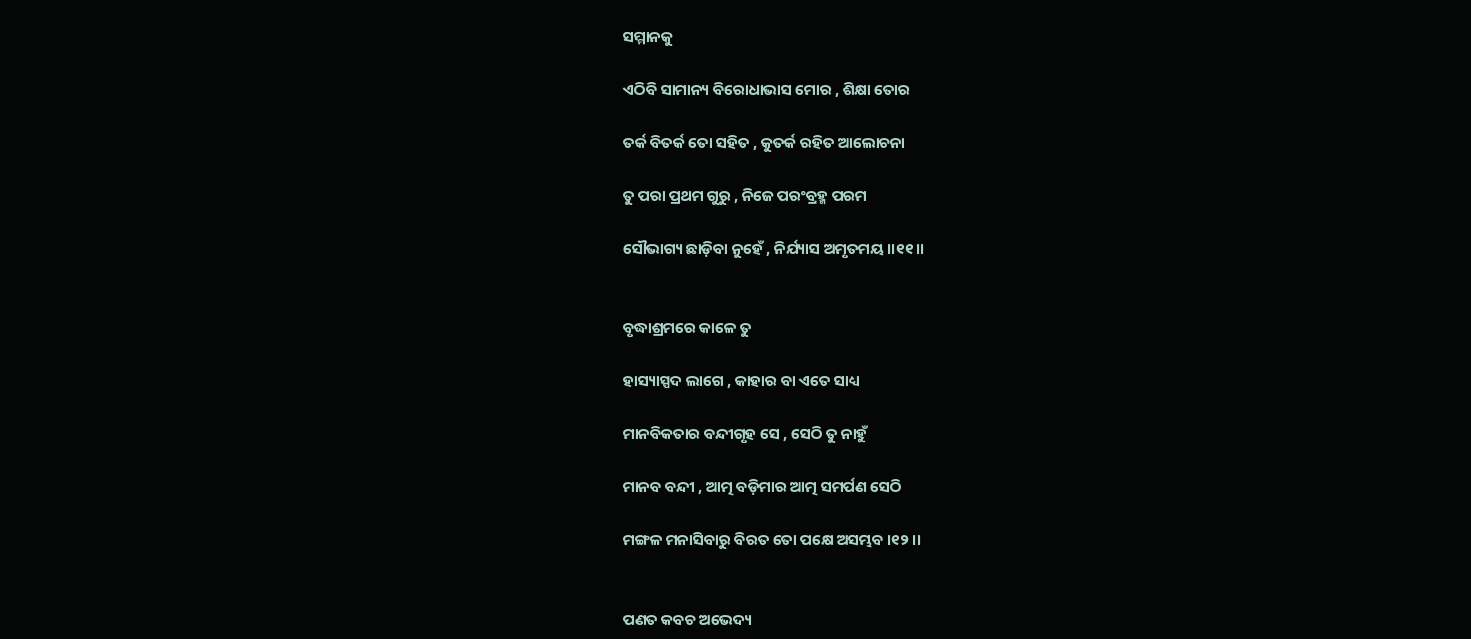ସମ୍ମାନକୁ

ଏଠିବି ସାମାନ୍ୟ ବିରୋଧାଭାସ ମୋର , ଶିକ୍ଷା ତୋର

ତର୍କ ବିତର୍କ ତୋ ସହିତ , କୁତର୍କ ରହିତ ଆଲୋଚନା

ତୁ ପରା ପ୍ରଥମ ଗୁରୁ , ନିଜେ ପରଂବ୍ରହ୍ମ ପରମ

ସୌଭାଗ୍ୟ ଛାଡ଼ିବା ନୁହେଁ , ନିର୍ଯ୍ୟାସ ଅମୃତମୟ ।।୧୧।।


ବୃଦ୍ଧାଶ୍ରମରେ କାଳେ ତୁ

ହାସ୍ୟାସ୍ପଦ ଲାଗେ , କାହାର ବା ଏତେ ସାଧ୍ୟ

ମାନବିକତାର ବନ୍ଦୀଗୃହ ସେ , ସେଠି ତୁ ନାହୁଁ

ମାନବ ବନ୍ଦୀ , ଆତ୍ମ ବଡ଼ିମାର ଆତ୍ମ ସମର୍ପଣ ସେଠି

ମଙ୍ଗଳ ମନାସିବାରୁ ବିରତ ତୋ ପକ୍ଷେ ଅସମ୍ଭବ ।୧୨ ।।


ପଣତ କବଚ ଅଭେଦ୍ୟ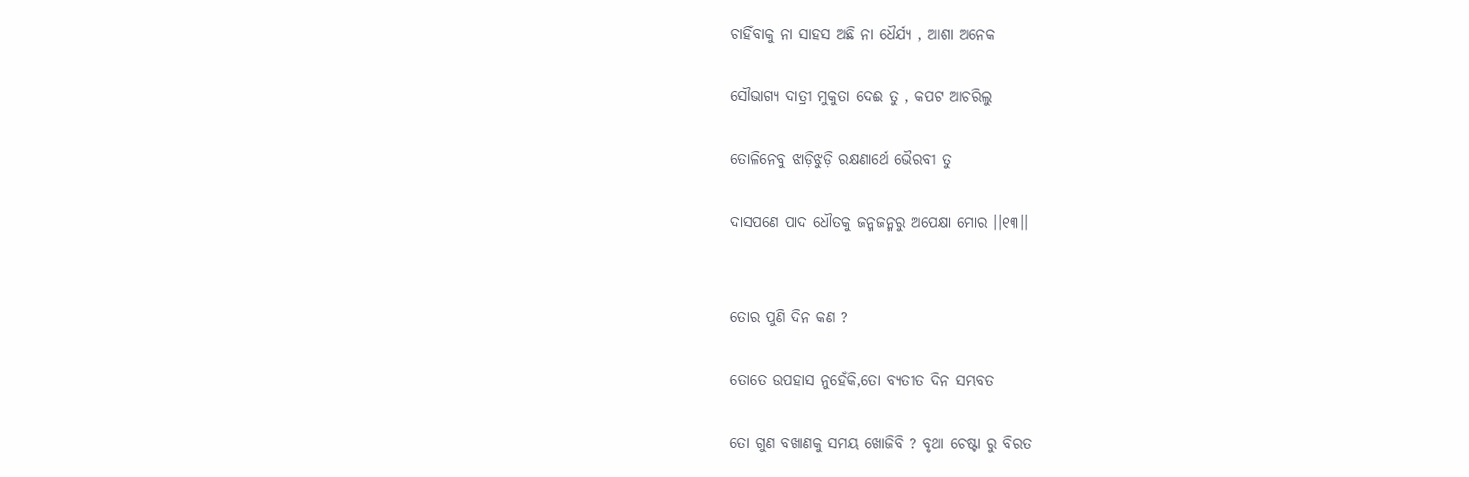ଚାହିଁବାକୁ ନା ସାହସ ଅଛି ନା ଧୈର୍ଯ୍ୟ , ଆଶା ଅନେକ

ସୌଭାଗ୍ୟ ଦାତ୍ରୀ ମୁକୁତା ଦେଈ ତୁ , କପଟ ଆଚରିଲୁ

ତୋଳିନେବୁ ଝାଡ଼ିଝୁଡ଼ି ରକ୍ଷଣାର୍ଥେ ଭୈରବୀ ତୁ

ଦାସପଣେ ପାଦ ଧୌତକୁ ଜନ୍ମଜନ୍ମରୁ ଅପେକ୍ଷା ମୋର ।।୧୩।।


ତୋର ପୁଣି ଦିନ କଣ ?

ତୋତେ ଉପହାସ ନୁହେଁକି,ତୋ ବ୍ୟତୀତ ଦିନ ସମ୍ଭବତ

ତୋ ଗୁଣ ବଖାଣକୁ ସମୟ ଖୋଜିବି ? ବୃଥା ଚେଷ୍ଟା ରୁ ବିରତ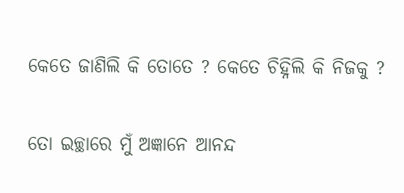କେତେ ଜାଣିଲି କି ତୋତେ ? କେତେ ଚିହ୍ନିଲି କି ନିଜକୁ ?

ତୋ ଇଚ୍ଛାରେ ମୁଁ ଅଜ୍ଞାନେ ଆନନ୍ଦ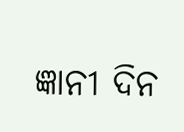ଜ୍ଞାନୀ ଦିନ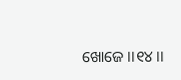ଖୋଜେ ।।୧୪।।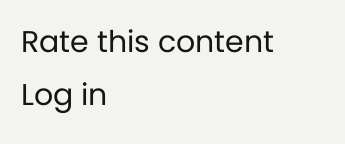Rate this content
Log in